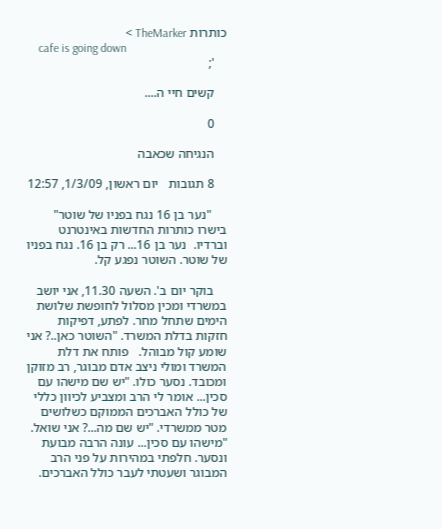כותרות TheMarker >
    cafe is going down
    ';

    קשים חיי ה....

    0

    הנגיחה שכאבה

    8 תגובות   יום ראשון, 1/3/09, 12:57

     "נער בן 16 נגח בפניו של שוטר" בישרו כותרות החדשות באינטרנט  וברדיו.  נער בן 16... רק בן 16. נגח בפניו של שוטר. השוטר נפגע קל.

    בוקר יום ב'. השעה 11.30, אני יושב במשרדי ומכין מסלול לחופשת שלושת הימים שתחל מחר. לפתע, דפיקות חזקות בדלת המשרד. "השוטר כאן..? אני שומע קול מבוהל.   פותח את דלת המשרד ומולי ניצב אדם מבוגר, רב מזוקן ומכובד. נסער כולו. "יש שם מישהו עם סכין... אומר לי הרב ומצביע לכיוון כללי של כולל האברכים הממוקם כשלושים מטר ממשרדי. "יש שם מה...? אני שואל. "מישהו עם סכין... עונה הרבה מבועת  ונסער. חלפתי במהירות על פני הרב המבוגר ושעטתי לעבר כולל האברכים.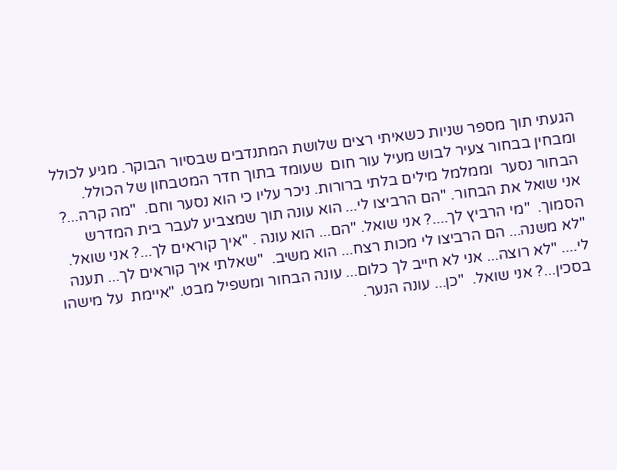הגעתי תוך מספר שניות כשאיתי רצים שלושת המתנדבים שבסיור הבוקר. מגיע לכולל ומבחין בבחור צעיר לבוש מעיל עור חום  שעומד בתוך חדר המטבחון של הכולל. הבחור נסער  וממלמל מילים בלתי ברורות. ניכר עליו כי הוא נסער וחם.  "מה קרה...? אני שואל את הבחור. "הם הרביצו לי... הוא עונה תוך שמצביע לעבר בית המדרש הסמוך.  "מי הרביץ לך....? אני שואל. "הם... הוא עונה . "איך קוראים לך...? אני שואל. "לא משנה... הם הרביצו לי מכות רצח... הוא משיב.  "שאלתי איך קוראים לך... תענה לי.... "לא רוצה... אני לא חייב לך כלום... עונה הבחור ומשפיל מבט. "איימת  על מישהו בסכין...? אני שואל.  "כן... עונה הנער.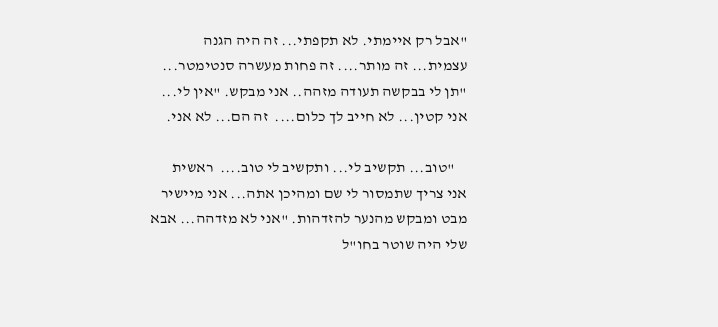"אבל רק איימתי. לא תקפתי... זה היה הגנה עצמית... זה מותר.... זה פחות מעשרה סנטימטר...  "תן לי בבקשה תעודה מזהה.. אני מבקש. "אין לי... אני קטין... לא חייב לך כלום....  זה הם... לא אני.

    "טוב... תקשיב לי... ותקשיב לי טוב....  ראשית  אני צריך שתמסור לי שם ומהיכן אתה... אני מיישיר מבט ומבקש מהנער להזדהות. "אני לא מזדהה... אבא שלי היה שוטר בחו"ל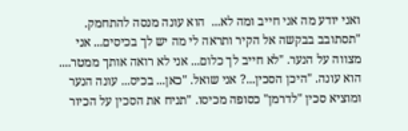ואני יודע מה אני חייב ומה לא...  הוא עונה מנסה להתחמק. "תסתובב בבקשה אל הקיר ותראה לי מה יש לך בכיסים... אני מצווה על הנער. "לא חייב לך כלום... אני לא רואה אותך ממטר.... הוא עונה. "היכן הסכין...? אני שואל. "כאן... בכיס... עונה הנער ומוציא סכין "לדרמן" כסופה מכיסו. "תניח את הסכין על הכיור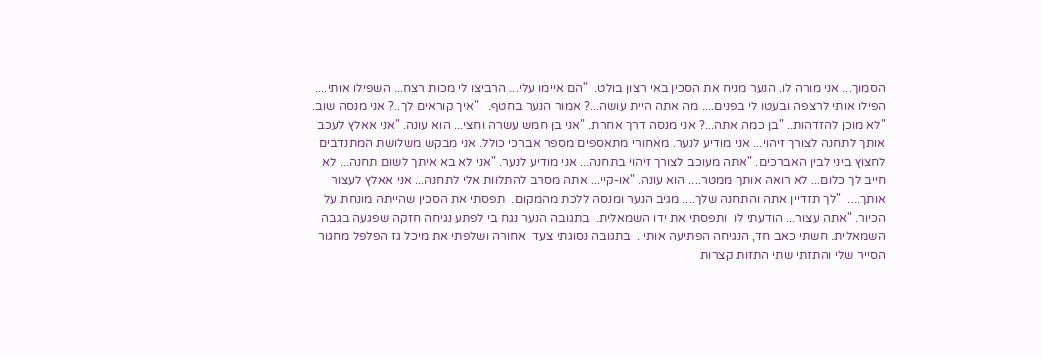הסמוך... אני מורה לו. הנער מניח את הסכין באי רצון בולט.  "הם איימו עלי... הרביצו לי מכות רצח... השפילו אותי.... הפילו אותי לרצפה ובעטו לי בפנים.... מה אתה היית עושה...? אמור הנער בחטף.   "איך קוראים לך..? אני מנסה שוב. "לא מוכן להזדהות.. "בן כמה אתה...? אני מנסה דרך אחרת. "אני בן חמש עשרה וחצי... הוא עונה. "אני אאלץ לעכב אותך לתחנה לצורך זיהוי... אני מודיע לנער. מאחורי מתאספים מספר אברכי כולל. אני מבקש משלושת המתנדבים לחצוץ ביני לבין האברכים. "אתה מעוכב לצורך זיהוי בתחנה... אני מודיע לנער. "אני לא בא איתך לשום תחנה... לא חייב לך כלום... לא רואה אותך ממטר.... הוא עונה. "או-קיי... אתה מסרב להתלוות אלי לתחנה... אני אאלץ לעצור אותך....  "לך תזדיין אתה והתחנה שלך.... מגיב הנער ומנסה ללכת מהמקום.  תפסתי את הסכין שהייתה מונחת על הכיור. "אתה עצור... הודעתי לו  ותפסתי את ידו השמאלית.  בתגובה הנער נגח בי לפתע נגיחה חזקה שפגעה בגבה השמאלית. חשתי כאב חד, הנגיחה הפתיעה אותי .  בתגובה נסוגתי צעד  אחורה ושלפתי את מיכל גז הפלפל מחגור הסייר שלי והתזתי שתי התזות קצרות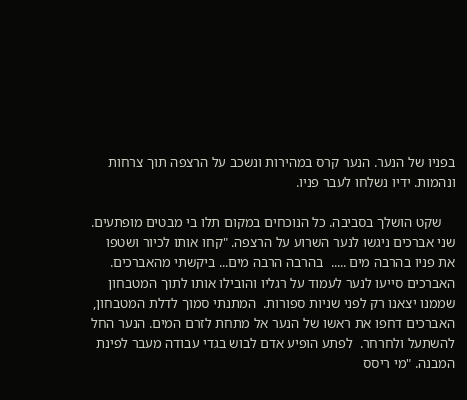בפניו של הנער. הנער קרס במהירות ונשכב על הרצפה תוך צרחות ונהמות. ידיו נשלחו לעבר פניו.

    שקט הושלך בסביבה. כל הנוכחים במקום תלו בי מבטים מופתעים. שני אברכים ניגשו לנער השרוע על הרצפה. "קחו אותו לכיור ושטפו את פניו בהרבה מים .....  בהרבה הרבה מים... ביקשתי מהאברכים. האברכים סייעו לנער לעמוד על רגליו והובילו אותו לתוך המטבחון שממנו יצאנו רק לפני שניות ספורות.  המתנתי סמוך לדלת המטבחון, האברכים דחפו את ראשו של הנער אל מתחת לזרם המים. הנער החל להשתעל ולחרחר.  לפתע הופיע אדם לבוש בגדי עבודה מעבר לפינת המבנה. "מי ריסס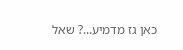כאן גז מדמיע...? שאל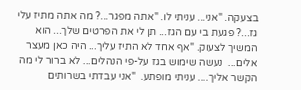בצעקה. "אני... עניתי לו. "אתה מפגר...? מה אתה מתיז עלי  גז...? פגעת בי עם הגז... תן לי את הפרטים שלך... הוא המשיך לצעוק. "אף אחד לא התיז עליך... היה כאן מעצר אלים...  נעשה שימוש בגז על-פי הנהלים... לא ברור לי מה הקשר אליך.... עניתי מופתע.  "אני עבדתי בשרותים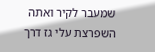שמעבר לקיר ואתה השפרצת עלי גז דרך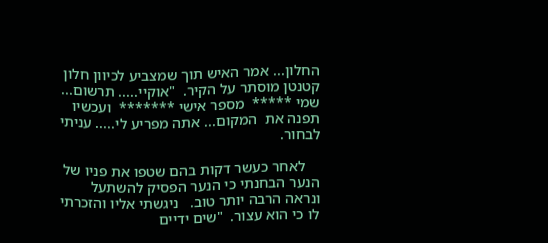החלון... אמר האיש תוך שמצביע לכיוון חלון קטנטן מוסתר על הקיר.  "אוקיי..... תרשום... שמי *****  מספר אישי *******  ועכשיו תפנה את  המקום... אתה מפריע לי..... עניתי לבחור.

    לאחר כעשר דקות בהם שטפו את פניו של הנער הבחנתי כי הנער הפסיק להשתעל ונראה הרבה יותר טוב.   ניגשתי אליו והזכרתי לו כי הוא עצור.  "שים ידיים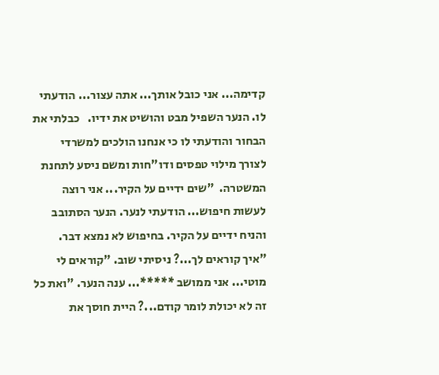קדימה... אני כובל אותך... אתה עצור... הודעתי לו. הנער השפיל מבט והושיט את ידיו.   כבלתי את הבחור והודעתי לו כי אנחנו הולכים למשרדי לצורך מילוי טפסים ודו"חות ומשם ניסע לתחנת המשטרה.  "שים ידיים על הקיר... אני רוצה לעשות חיפוש... הודעתי לנער. הנער הסתובב והניח ידיים על הקיר. בחיפוש לא נמצא דבר. "איך קוראים לך...? ניסיתי שוב. "קוראים לי מוטי... אני ממושב *****... ענה הנער. "ואת כל זה לא יכולת לומר קודם...? היית חוסך את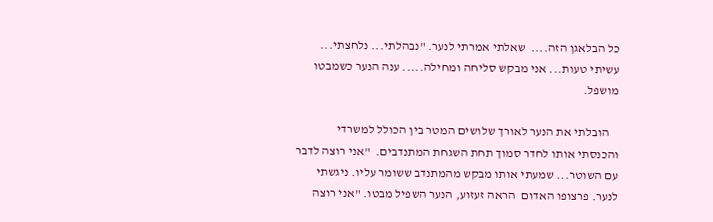כל הבלאגן הזה....  שאלתי אמרתי לנער. "נבהלתי... נלחצתי... עשיתי טעות... אני מבקש סליחה ומחילה..... ענה הנער כשמבטו מושפל.

    הובלתי את הנער לאורך שלושים המטר בין הכולל למשרדי והכנסתי אותו לחדר סמוך תחת השגחת המתנדבים.  "אני רוצה לדבר עם השוטר... שמעתי אותו מבקש מהמתנדב ששומר עליו. ניגשתי לנער. פרצופו האדום  הראה זעזוע, הנער השפיל מבטו. "אני רוצה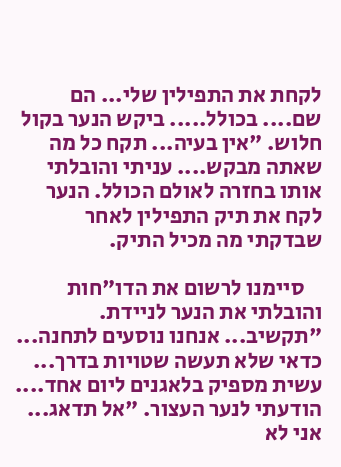לקחת את התפילין שלי... הם שם.... בכולל..... ביקש הנער בקול חלוש. "אין בעיה... תקח כל מה שאתה מבקש.... עניתי והובלתי אותו בחזרה לאולם הכולל. הנער לקח את תיק התפילין לאחר שבדקתי מה מכיל התיק.

    סיימנו לרשום את הדו"חות והובלתי את הנער לניידת. "תקשיב... אנחנו נוסעים לתחנה... כדאי שלא תעשה שטויות בדרך...  עשית מספיק בלאגנים ליום אחד.... הודעתי לנער העצור. "אל תדאג... אני לא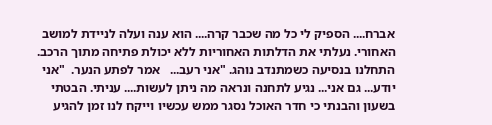אברח.... הספיק לי כל מה שכבר קרה.... הוא ענה ועלה לניידת למושב האחורי. נעלתי את הדלתות האחוריות ללא יכולת פתיחה מתוך הרכב.   התחלנו בנסיעה כשמתנדב נוהג. "אני רעב...   אמר לפתע הנער.  "אני יודע... גם אני... נגיע לתחנה ונראה מה ניתן לעשות.... עניתי. הבטתי בשעון והבנתי כי חדר האוכל נסגר ממש עכשיו וייקח לנו זמן להגיע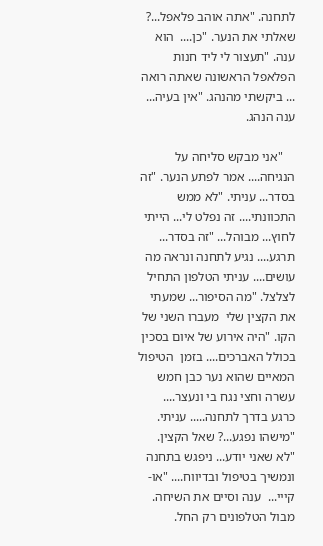לתחנה. "אתה אוהב פלאפל...? שאלתי את הנער. "כן....  הוא ענה. "תעצור לי ליד חנות הפלאפל הראשונה שאתה רואה ... ביקשתי מהנהג. "אין בעיה... ענה הנהג.

    "אני מבקש סליחה על הנגיחה.... אמר לפתע הנער. "זה בסדר... עניתי. "לא ממש התכוונתי.... זה נפלט לי... הייתי לחוץ... מבוהל... "זה בסדר... תרגע.... נגיע לתחנה ונראה מה עושים.... עניתי הטלפון התחיל לצלצל. "מה הסיפור... שמעתי את הקצין שלי  מעברו השני של הקו. "היה אירוע של איום בסכין בכולל האברכים.... בזמן  הטיפול המאיים שהוא נער כבן חמש עשרה וחצי נגח בי ונעצר.... כרגע בדרך לתחנה..... עניתי. "מישהו נפגע...? שאל הקצין. "לא שאני יודע... ניפגש בתחנה ונמשיך בטיפול ובדיווח.... "או-קייי...  ענה וסיים את השיחה.  מבול הטלפונים רק החל.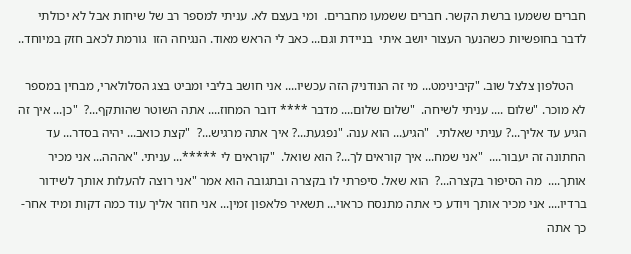חברים ששמעו ברשת הקשר. חברים ששמעו מחברים.  ומי בעצם לא. עניתי למספר רב של שיחות אבל לא יכולתי לדבר בחופשיות כשהנער העצור יושב איתי  בניידת וגם... כאב לי הראש מאוד. הנגיחה הזו  גורמת לכאב חזק במיוחד..

    הטלפון צלצל שוב. "קיבינימט... מי זה הנודניק הזה עכשיו.... אני חושב בליבי ומביט בצג הסלולארי, מבחין במספר לא מוכר. "שלום .... עניתי לשיחה.  "שלום שלום.... מדבר **** דובר המחוז.... אתה השוטר שהותקף...?  "כן... איך זה הגיע עד אליך...? עניתי שאלתי.  "הגיע... הוא ענה. "נפגעת...? איך אתה מרגיש...?  "קצת כואב... יהיה בסדר... עד החתונה זה יעבור....  "אני שמח... איך קוראים לך...? הוא שואל.  "קוראים לי *****... עניתי. "אההה... אני מכיר אותך....  מה הסיפור בקצרה...?  הוא שאל. סיפרתי לו בקצרה ובתגובה הוא אמר "אני רוצה להעלות אותך לשידור ברדיו.... אני מכיר אותך ויודע כי אתה מתנסח כראוי... תשאיר פלאפון זמין... אני חוזר אליך עוד כמה דקות ומיד אחר-כך אתה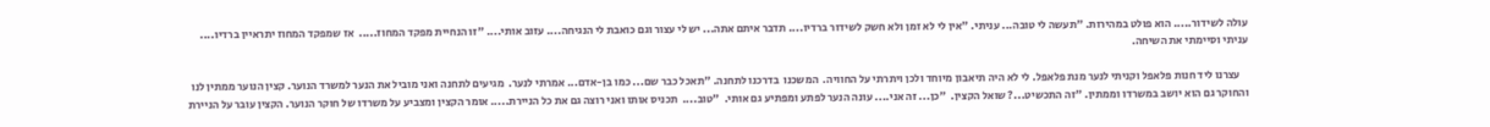עולה לשידור..... הוא פולט במהירות. "תעשה לי טובה... עניתי. "אין לי לא זמן ולא חשק לשידור ברדיו.... תדבר איתם אתה... יש לי עצור וגם כואבת לי הנגיחה.... עזוב אותי.... "זו הנחיית מפקד המחוז.....  אז שמפקד המחוז יתראיין ברדיו.... עניתי וסיימתי את השיחה.

    עצרנו ליד חנות פלאפל וקניתי לנער מנת פלאפל. לי לא היה תיאבון מיוחד ולכן ויתרתי על החוויה.  המשכנו  בדרכנו לתחנה. "תאכל כבר שם... כמו בן-אדם... אמרתי לנער.  מגיעים לתחנה ואני מוביל את הנער למשרד הנוער. קצין הנוער ממתין לנו והחוקר גם הוא יושב במשרדו וממתין. "זה התכשיט...? שואל הקצין.  "כן... זה אני.... עונה הנער לפתע ומפתיע גם אותי.  "טוב....  תכניס אותו ואני רוצה גם את כל הניירת..... אומר הקצין ומצביע על משרדו של חוקר הנוער. הקצין עובר על הניירת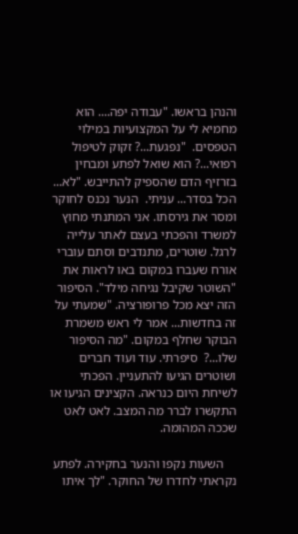והנהן בראשו. "עבודה יפה.... הוא מחמיא לי על המקצועיות במילוי הטפסים.  "נפגעת...? זקוק לטיפול רפואי...? הוא שואל לפתע ומבחין בזרזיף הדם שהספיק להתייבש. "לא... הכל בסדר... עניתי.  הנער נכנס לחוקר ומסר את גירסתו. אני המתנתי מחוץ למשרד והפכתי בעצם לאתר עלייה לרגל. שוטרים, מתנדבים וסתם עוברי אורח שעברו במקום באו לראות את "השוטר שקיבל נגיחה מילד". הסיפור הזה יצא מכל פרופורציה. "שמעתי על זה בחדשות... אמר לי ראש משמרת הבוקר שחלף במקום. "מה הסיפור שלו...?  סיפרתי. עוד ועוד חברים ושוטרים הגיעו להתעניין. הפכתי לשיחת היום כנראה. הקצינים הגיעו או התקשרו לברר מה המצב. לאט לאט שככה המהומה.

    השעות נקפו והנער בחקירה. לפתע נקראתי לחדרו של החוקר. "לך איתו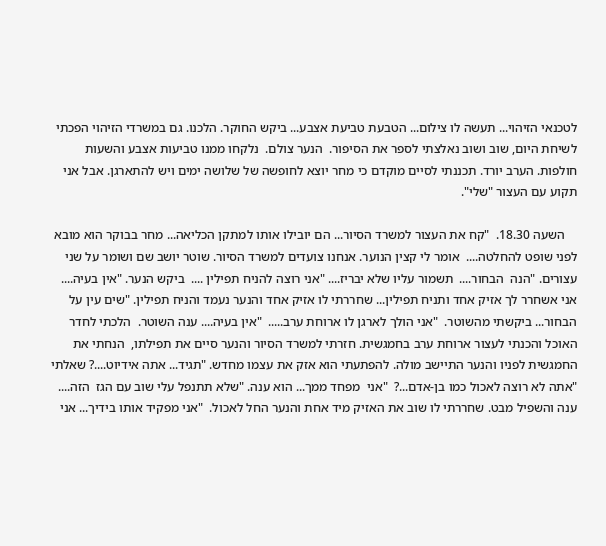לטכנאי הזיהוי... תעשה לו צילום... הטבעת טביעת אצבע... ביקש החוקר. הלכנו. גם במשרדי הזיהוי הפכתי לשיחת היום, שוב ושוב נאלצתי לספר את הסיפור.  הנער צולם.  נלקחו ממנו טביעות אצבע והשעות חולפות. הערב יורד. תכננתי לסיים מוקדם כי מחר יוצא לחופשה של שלושה ימים ויש להתארגן. אבל אני תקוע עם העצור "שלי".

    השעה 18.30.  "קח את העצור למשרד הסיור... הם יובילו אותו למתקן הכליאה... מחר בבוקר הוא מובא לפני שופט להחלטה....  אומר לי קצין הנוער. אנחנו צועדים למשרד הסיור. שוטר יושב שם ושומר על שני עצורים. "הנה  הבחור....  תשמור עליו שלא יבריז.... "אני רוצה להניח תפילין ....  ביקש הנער. "אין בעיה.... אני אשחרר לך אזיק אחד ותניח תפילין... שחררתי לו אזיק אחד והנער נעמד והניח תפילין. "שים עין על הבחור... ביקשתי מהשוטר.  "אני הולך לארגן לו ארוחת ערב.....  "אין בעיה.... ענה השוטר.  הלכתי לחדר האוכל והכנתי לעצור ארוחת ערב בחמגשית. חזרתי למשרד הסיור והנער סיים את תפילתו,  הנחתי את החמגשית לפניו והנער התיישב מולה. להפתעתי הוא אזק את עצמו מחדש. "תגיד... אתה אידיוט....? שאלתי "אתה לא רוצה לאכול כמו בן-אדם...?  "אני  מפחד ממך... הוא ענה. "שלא תתנפל עלי שוב עם הגז  הזה.... ענה והשפיל מבט. שחררתי לו שוב את האזיק מיד אחת והנער החל לאכול.  "אני מפקיד אותו בידיך... אני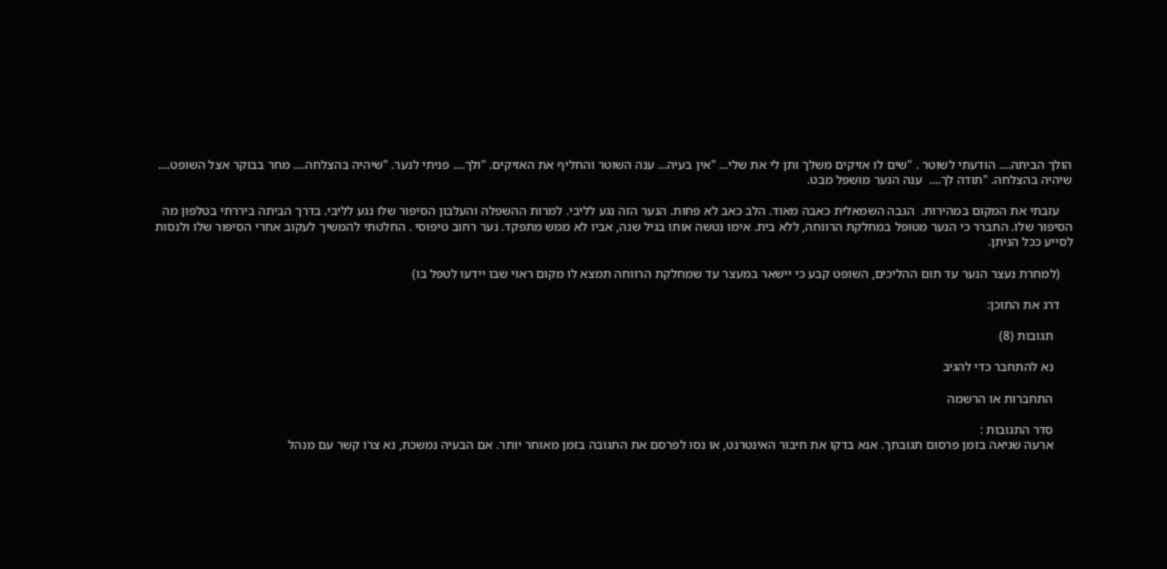הולך הביתה.... הודעתי לשוטר . "שים לו אזיקים משלך ותן לי את שלי... "אין בעיה... ענה השוטר והחליף את האזיקים. "ולך.... פניתי לנער. "שיהיה בהצלחה.... מחר בבוקר אצל השופט.... שיהיה בהצלחה. "תודה לך....  ענה הנער מושפל מבט.

    עזבתי את המקום במהירות.  הגבה השמאלית כאבה מאוד. הלב כאב לא פחות. הנער הזה נגע לליבי. למרות ההשפלה והעלבון הסיפור שלו נגע לליבי. בדרך הביתה ביררתי בטלפון מה הסיפור שלו. התברר כי הנער מטופל במחלקת הרווחה, ללא בית. אימו נטשה אותו בגיל שנה, אביו לא ממש מתפקד. נער רחוב טיפוסי . החלטתי להמשיך לעקוב אחרי הסיפור שלו ולנסות לסייע ככל הניתן.

    (למחרת נעצר הנער עד תום ההליכים, השופט קבע כי יישאר במעצר עד שמחלקת הרווחה תמצא לו מקום ראוי שבו יידעו לטפל בו)

    דרג את התוכן:

      תגובות (8)

      נא להתחבר כדי להגיב

      התחברות או הרשמה

      סדר התגובות :
      ארעה שגיאה בזמן פרסום תגובתך. אנא בדקו את חיבור האינטרנט, או נסו לפרסם את התגובה בזמן מאוחר יותר. אם הבעיה נמשכת, נא צרו קשר עם מנהל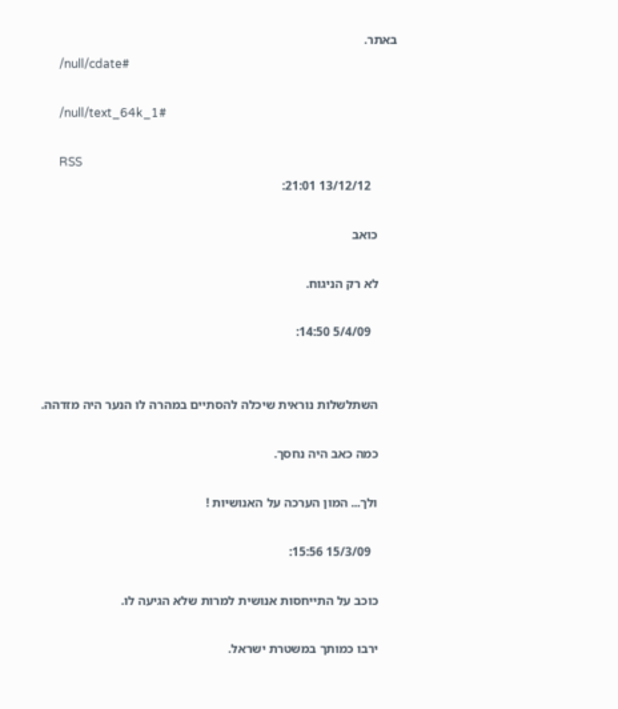באתר.
      /null/cdate#

      /null/text_64k_1#

      RSS
        13/12/12 21:01:

      כואב

      לא רק הניגוח.

        5/4/09 14:50:


      השתלשלות נוראית שיכלה להסתיים במהרה לו הנער היה מזדהה.

      כמה כאב היה נחסך.

      ולך... המון הערכה על האנושיות !

        15/3/09 15:56:

      כוכב על התייחסות אנושית למרות שלא הגיעה לו.

      ירבו כמותך במשטרת ישראל.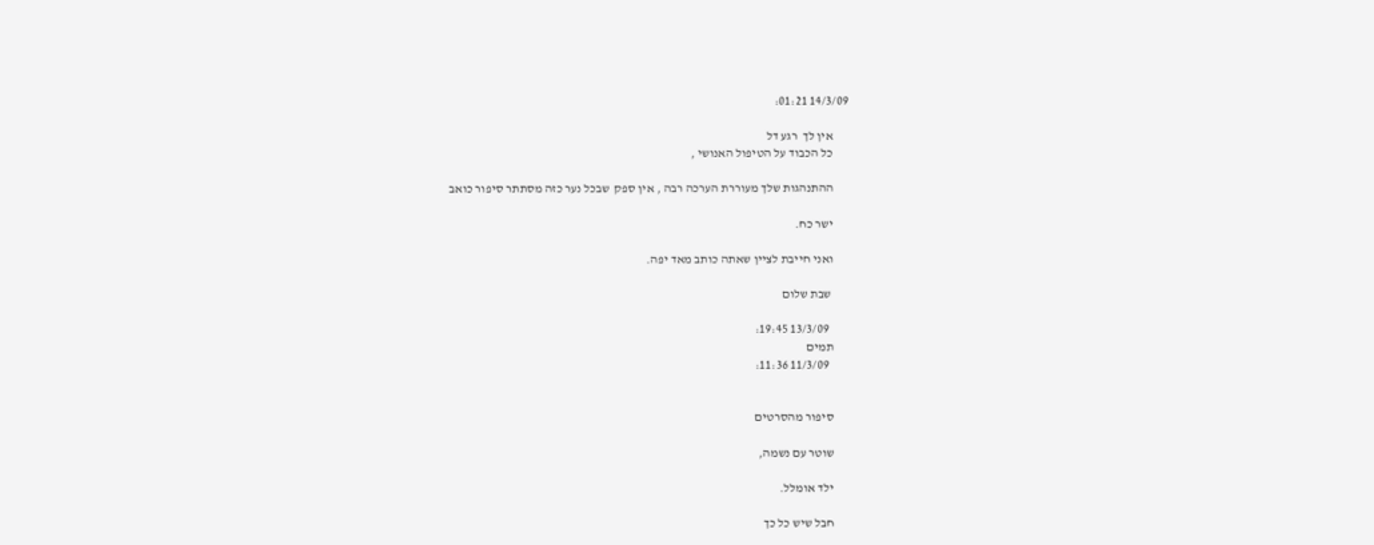14/3/09 01:21:

      אין לך  רגע דל
      כל הכבוד על הטיפול האנושי ,

      ההתנהגות שלך מעוררת הערכה רבה , אין ספק  שבכל נער כזה מסתתר סיפור כואב

      ישר כח.

      ואני חייבת לציין שאתה כותב מאד יפה.

       שבת שלום

        13/3/09 19:45:
      תמים
        11/3/09 11:36:


      סיפור מהסרטים

      שוטר עם נשמה,

      ילד אומלל.

      חבל שיש כל כך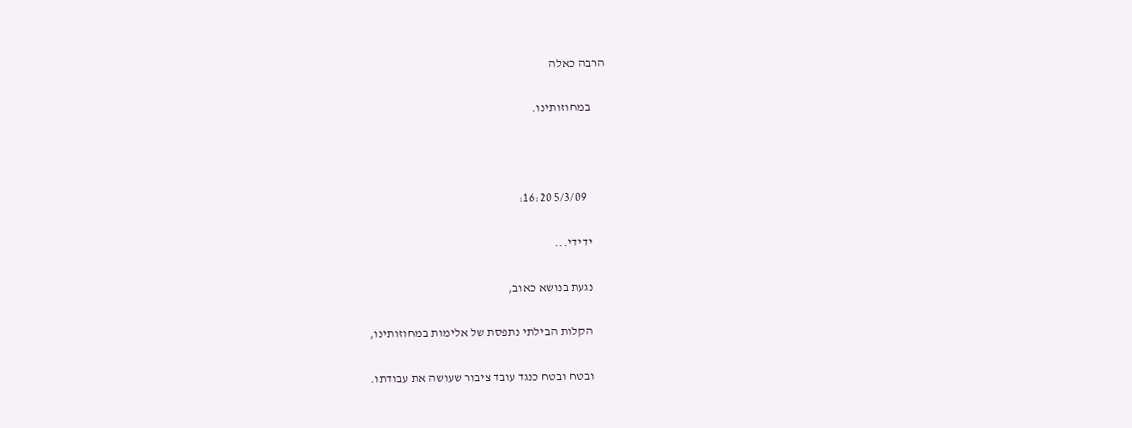הרבה כאלה

      במחוזותינו.



        5/3/09 16:20:

      ידידי...

      נגעת בנושא כאוב,

      הקלות הבילתי נתפסת של אלימות במחוזותינו,

      ובטח ובטח כנגד עובד ציבור שעושה את עבודתו.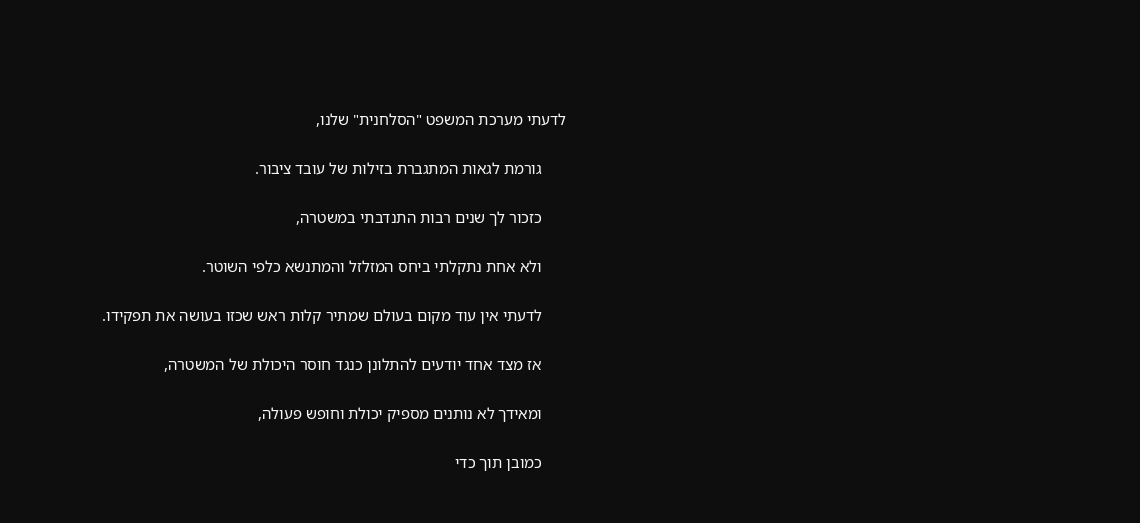לדעתי מערכת המשפט "הסלחנית" שלנו,

      גורמת לגאות המתגברת בזילות של עובד ציבור.

      כזכור לך שנים רבות התנדבתי במשטרה,

      ולא אחת נתקלתי ביחס המזלזל והמתנשא כלפי השוטר.

      לדעתי אין עוד מקום בעולם שמתיר קלות ראש שכזו בעושה את תפקידו.

      אז מצד אחד יודעים להתלונן כנגד חוסר היכולת של המשטרה,

      ומאידך לא נותנים מספיק יכולת וחופש פעולה,

      כמובן תוך כדי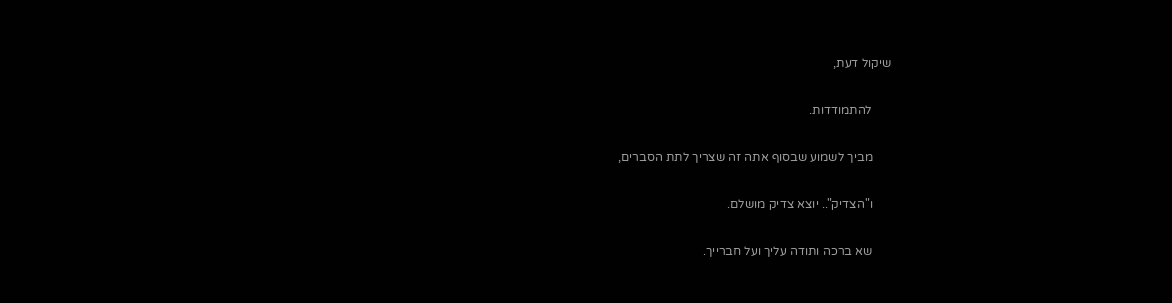שיקול דעת,

      להתמודדות.

      מביך לשמוע שבסוף אתה זה שצריך לתת הסברים,

      ו"הצדיק".. יוצא צדיק מושלם.

      שא ברכה ותודה עליך ועל חברייך.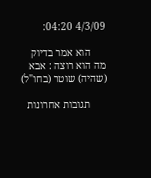4/3/09 04:20:

      הוא אמר בדיוק מה הוא רוצה : אבא (שהיה) שוטר (בחו"ל)

      תגובות אחרונות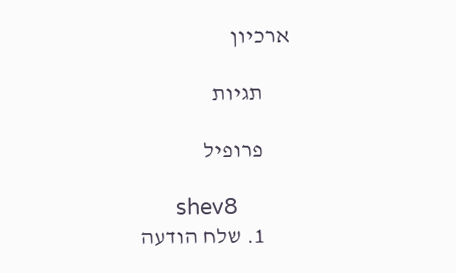ארכיון

      תגיות

      פרופיל

      shev8
      1. שלח הודעה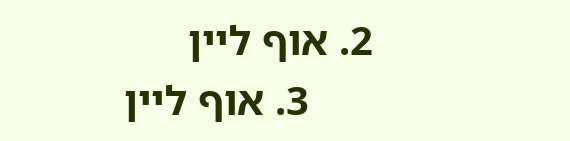2. אוף ליין
      3. אוף ליין